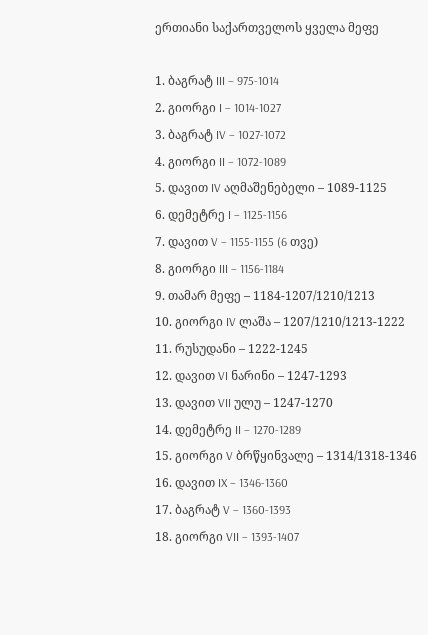ერთიანი საქართველოს ყველა მეფე

1. ბაგრატ III – 975-1014
2. გიორგი I – 1014-1027
3. ბაგრატ IV – 1027-1072
4. გიორგი II – 1072-1089
5. დავით IV აღმაშენებელი – 1089-1125
6. დემეტრე I – 1125-1156
7. დავით V – 1155-1155 (6 თვე)
8. გიორგი III – 1156-1184
9. თამარ მეფე – 1184-1207/1210/1213
10. გიორგი IV ლაშა – 1207/1210/1213-1222
11. რუსუდანი – 1222-1245
12. დავით VI ნარინი – 1247-1293
13. დავით VII ულუ – 1247-1270
14. დემეტრე II – 1270-1289
15. გიორგი V ბრწყინვალე – 1314/1318-1346
16. დავით IX – 1346-1360
17. ბაგრატ V – 1360-1393
18. გიორგი VII – 1393-1407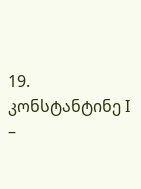19. კონსტანტინე I –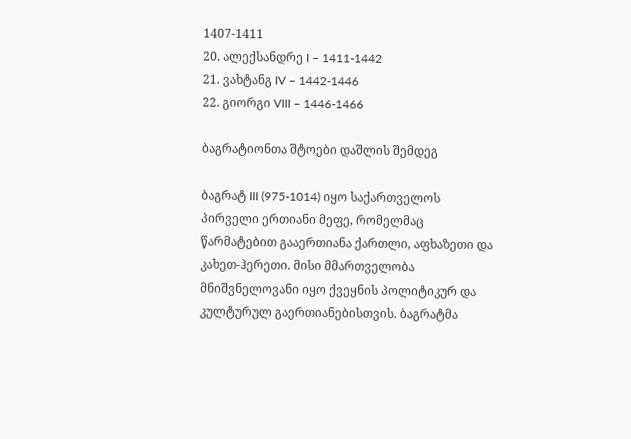1407-1411
20. ალექსანდრე I – 1411-1442
21. ვახტანგ IV – 1442-1446
22. გიორგი VIII – 1446-1466

ბაგრატიონთა შტოები დაშლის შემდეგ

ბაგრატ III (975-1014) იყო საქართველოს პირველი ერთიანი მეფე, რომელმაც წარმატებით გააერთიანა ქართლი, აფხაზეთი და კახეთ-ჰერეთი. მისი მმართველობა მნიშვნელოვანი იყო ქვეყნის პოლიტიკურ და კულტურულ გაერთიანებისთვის. ბაგრატმა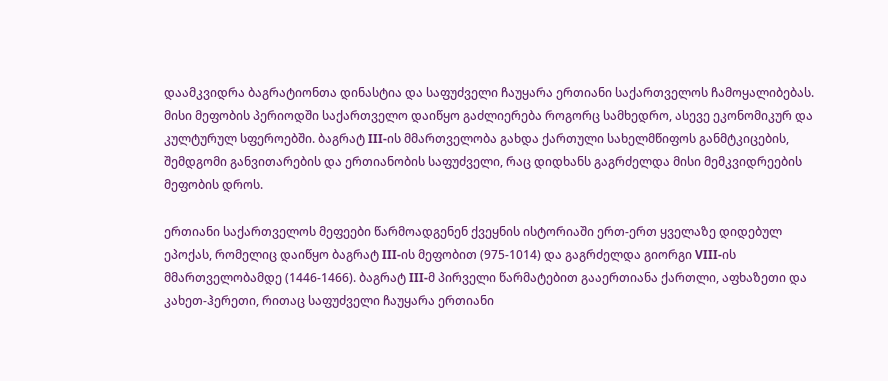დაამკვიდრა ბაგრატიონთა დინასტია და საფუძველი ჩაუყარა ერთიანი საქართველოს ჩამოყალიბებას. მისი მეფობის პერიოდში საქართველო დაიწყო გაძლიერება როგორც სამხედრო, ასევე ეკონომიკურ და კულტურულ სფეროებში. ბაგრატ III-ის მმართველობა გახდა ქართული სახელმწიფოს განმტკიცების, შემდგომი განვითარების და ერთიანობის საფუძველი, რაც დიდხანს გაგრძელდა მისი მემკვიდრეების მეფობის დროს.

ერთიანი საქართველოს მეფეები წარმოადგენენ ქვეყნის ისტორიაში ერთ-ერთ ყველაზე დიდებულ ეპოქას, რომელიც დაიწყო ბაგრატ III-ის მეფობით (975-1014) და გაგრძელდა გიორგი VIII-ის მმართველობამდე (1446-1466). ბაგრატ III-მ პირველი წარმატებით გააერთიანა ქართლი, აფხაზეთი და კახეთ-ჰერეთი, რითაც საფუძველი ჩაუყარა ერთიანი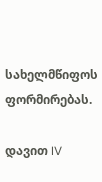სახელმწიფოს ფორმირებას.

დავით IV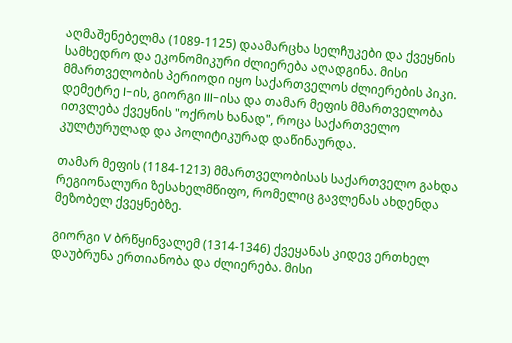აღმაშენებელმა (1089-1125) დაამარცხა სელჩუკები და ქვეყნის სამხედრო და ეკონომიკური ძლიერება აღადგინა. მისი მმართველობის პერიოდი იყო საქართველოს ძლიერების პიკი. დემეტრე I-ის, გიორგი III-ისა და თამარ მეფის მმართველობა ითვლება ქვეყნის "ოქროს ხანად", როცა საქართველო კულტურულად და პოლიტიკურად დაწინაურდა.

თამარ მეფის (1184-1213) მმართველობისას საქართველო გახდა რეგიონალური ზესახელმწიფო, რომელიც გავლენას ახდენდა მეზობელ ქვეყნებზე.

გიორგი V ბრწყინვალემ (1314-1346) ქვეყანას კიდევ ერთხელ დაუბრუნა ერთიანობა და ძლიერება. მისი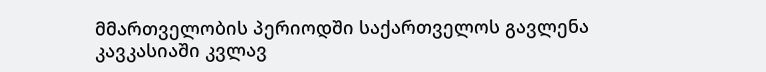მმართველობის პერიოდში საქართველოს გავლენა კავკასიაში კვლავ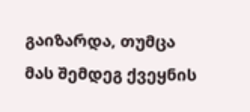გაიზარდა, თუმცა მას შემდეგ ქვეყნის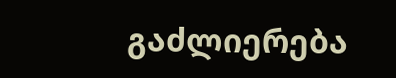გაძლიერება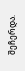შეჩერდა.